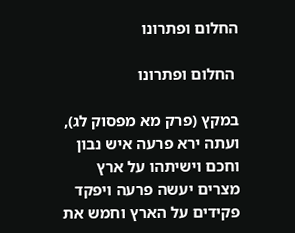החלום ופתרונו

 החלום ופתרונו

במקץ (פרק מא מפסוק לג), ועתה ירא פרעה איש נבון וחכם וישיתהו על ארץ מצרים יעשה פרעה ויפקד פקידים על הארץ וחמש את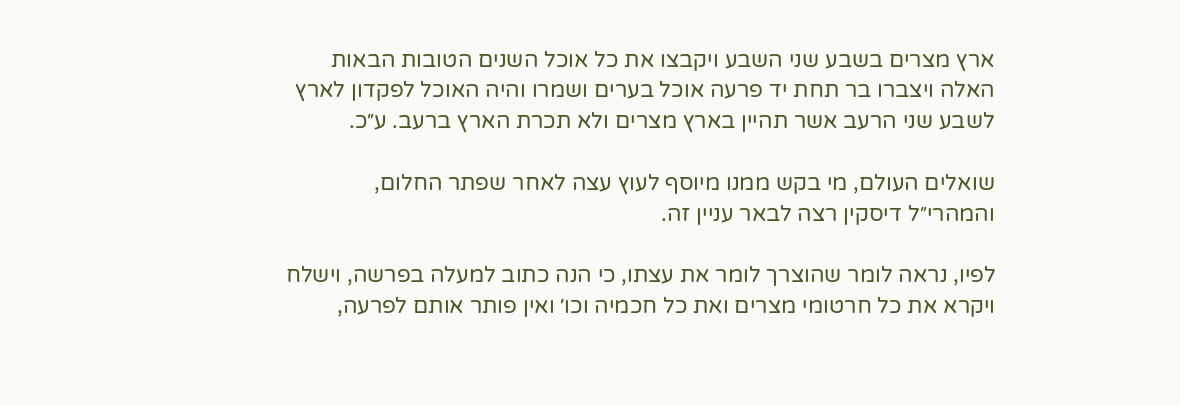ארץ מצרים בשבע שני השבע ויקבצו את כל אוכל השנים הטובות הבאות האלה ויצברו בר תחת יד פרעה אוכל בערים ושמרו והיה האוכל לפקדון לארץ לשבע שני הרעב אשר תהיין בארץ מצרים ולא תכרת הארץ ברעב. ע״כ.

שואלים העולם, מי בקש ממנו מיוסף לעוץ עצה לאחר שפתר החלום, והמהרי״ל דיסקין רצה לבאר עניין זה.

לפיו, נראה לומר שהוצרך לומר את עצתו, כי הנה כתוב למעלה בפרשה, וישלח ויקרא את כל חרטומי מצרים ואת כל חכמיה וכו׳ ואין פותר אותם לפרעה,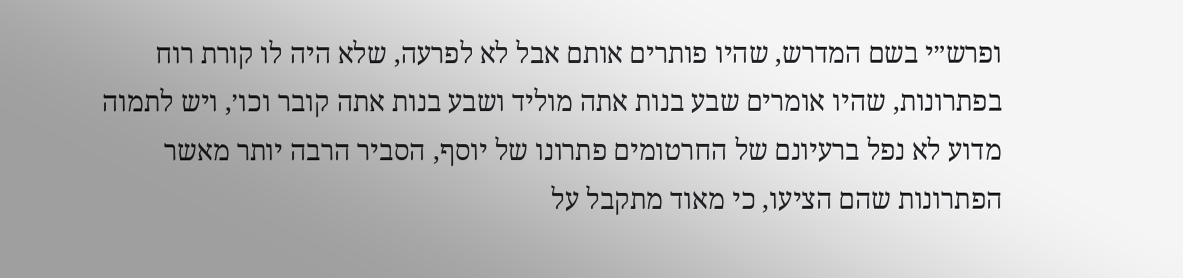ופרש״י בשם המדרש, שהיו פותרים אותם אבל לא לפרעה, שלא היה לו קורת רוח בפתרונות, שהיו אומרים שבע בנות אתה מוליד ושבע בנות אתה קובר וכו׳, ויש לתמוה מדוע לא נפל ברעיונם של החרטומים פתרונו של יוסף, הסביר הרבה יותר מאשר הפתרונות שהם הציעו, כי מאוד מתקבל על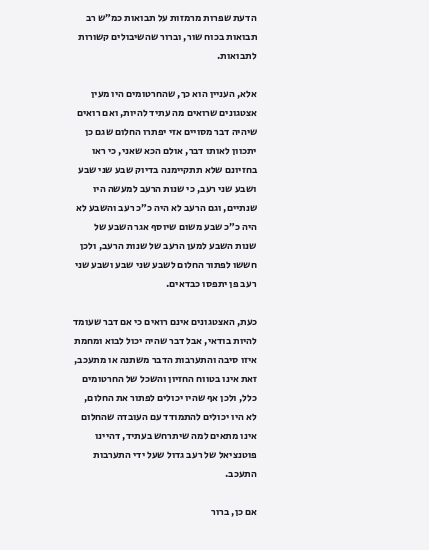הדעת שפרות מרמזות על תבואות כמ״ש רב תבואות בכוח שור, וברור שהשיבולים קשורות לתבואות.

אלא, העניין הוא כך, שהחרטומים היו מעין אצטגונים שרואים מה עתיד להיות, ואם רואים שיהיה דבר מסויים אזי יפתרו החלום שגם כן יתכוון לאותו דבר, אולם הכא שאני, כי ראו בחזיונם שלא תתקיימנה בדיוק שבע שני שבע ושבע שני רעב, כי שנות הרעב למעשה היו שנתיים, וגם הרעב לא היה כ״כ רעב והשבע לא היה כ״כ שבע משום שיוסף אגר השבע של שנות השבע למען הרעב של שנות הרעב, ולכן חששו לפתור החלום לשבע שני שבע ושבע שני רעב פן יתפסו כבדאים.

כעת, האצטגונים אינם רואים כי אם דבר שעומד להיות בודאי, אבל דבר שהיה יכול לבוא ומחמת איזו סיבה והתערבות הדבר משתנה או מתעכב, זאת אינו בטווח החזיון והשכל של החרטומים כלל, ולכן אף שהיו יכולים לפתור את החלום, לא היו יכולים להתמודד עם העובדה שהחלום אינו מתאים למה שיתרחש בעתיד, דהיינו פוטנציאל של רעב גדול שעל ידי התערבות התעכב.

אם כן, ברור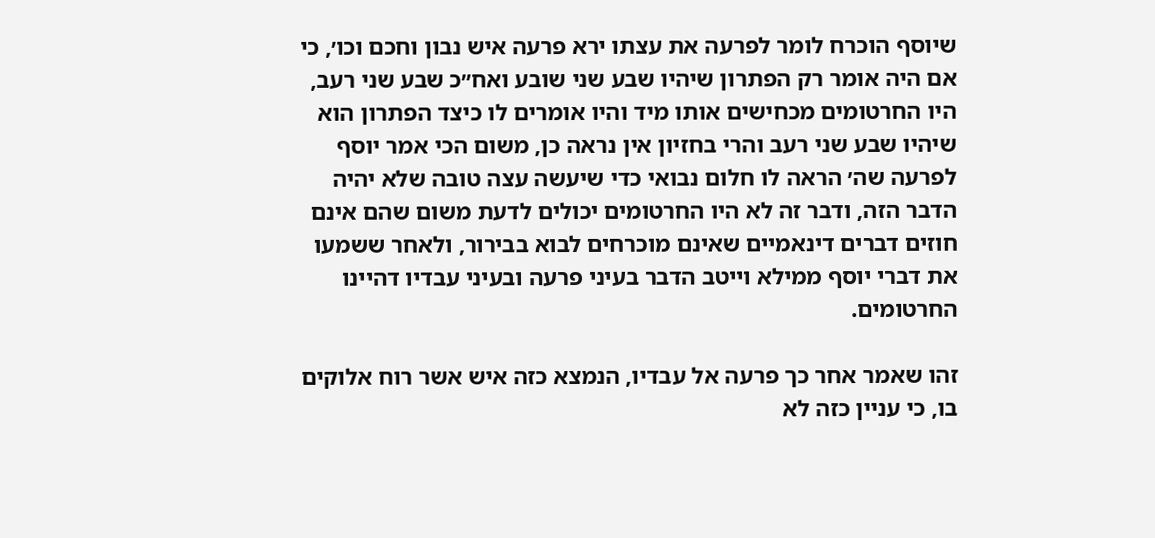שיוסף הוכרח לומר לפרעה את עצתו ירא פרעה איש נבון וחכם וכו׳, כי אם היה אומר רק הפתרון שיהיו שבע שני שובע ואח״כ שבע שני רעב, היו החרטומים מכחישים אותו מיד והיו אומרים לו כיצד הפתרון הוא שיהיו שבע שני רעב והרי בחזיון אין נראה כן, משום הכי אמר יוסף לפרעה שה׳ הראה לו חלום נבואי כדי שיעשה עצה טובה שלא יהיה הדבר הזה, ודבר זה לא היו החרטומים יכולים לדעת משום שהם אינם חוזים דברים דינאמיים שאינם מוכרחים לבוא בבירור, ולאחר ששמעו את דברי יוסף ממילא וייטב הדבר בעיני פרעה ובעיני עבדיו דהיינו החרטומים.

זהו שאמר אחר כך פרעה אל עבדיו, הנמצא כזה איש אשר רוח אלוקים בו, כי עניין כזה לא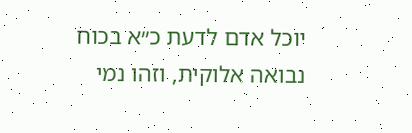יוכל אדם לדעת כ״א בכוח נבואה אלוקית, וזהו נמי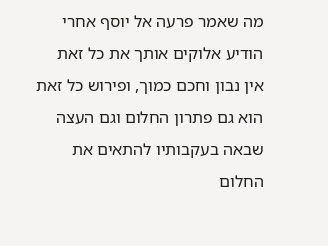מה שאמר פרעה אל יוסף אחרי הודיע אלוקים אותך את כל זאת אין נבון וחכם כמוך, ופירוש כל זאת הוא גם פתרון החלום וגם העצה שבאה בעקבותיו להתאים את החלום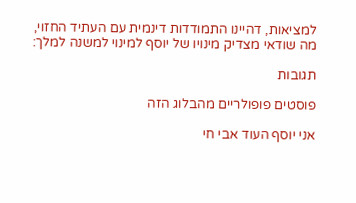למציאות, דהיינו התמודדות דינמית עם העתיד החזוי, מה שודאי מצדיק מינויו של יוסף למינוי למשנה למלך:

תגובות

פוסטים פופולריים מהבלוג הזה

אני יוסף העוד אבי חי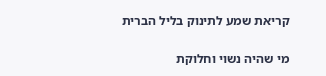קריאת שמע לתינוק בליל הברית

מי שהיה נשוי וחלוקת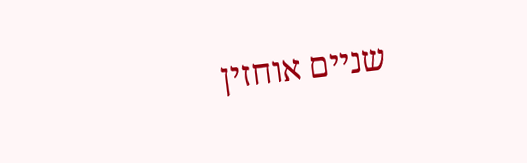שניים אוחזין